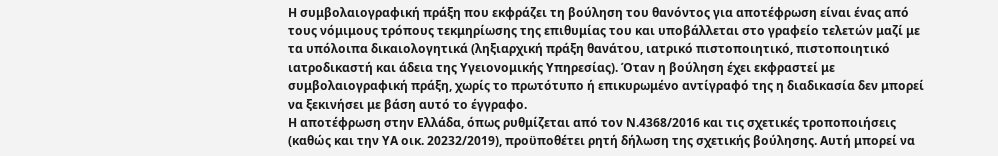Η συμβολαιογραφική πράξη που εκφράζει τη βούληση του θανόντος για αποτέφρωση είναι ένας από τους νόμιμους τρόπους τεκμηρίωσης της επιθυμίας του και υποβάλλεται στο γραφείο τελετών μαζί με τα υπόλοιπα δικαιολογητικά (ληξιαρχική πράξη θανάτου, ιατρικό πιστοποιητικό, πιστοποιητικό ιατροδικαστή και άδεια της Υγειονομικής Υπηρεσίας). Όταν η βούληση έχει εκφραστεί με συμβολαιογραφική πράξη, χωρίς το πρωτότυπο ή επικυρωμένο αντίγραφό της η διαδικασία δεν μπορεί να ξεκινήσει με βάση αυτό το έγγραφο.
Η αποτέφρωση στην Ελλάδα, όπως ρυθμίζεται από τον Ν.4368/2016 και τις σχετικές τροποποιήσεις (καθώς και την ΥΑ οικ. 20232/2019), προϋποθέτει ρητή δήλωση της σχετικής βούλησης. Αυτή μπορεί να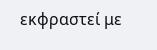εκφραστεί με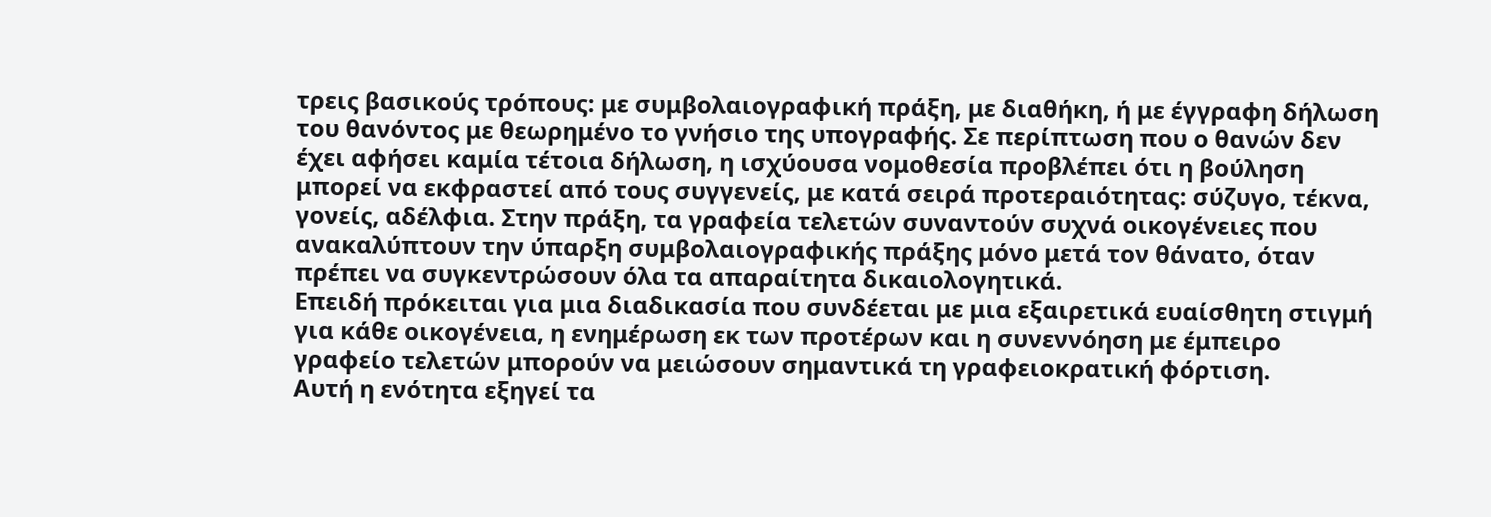τρεις βασικούς τρόπους: με συμβολαιογραφική πράξη, με διαθήκη, ή με έγγραφη δήλωση του θανόντος με θεωρημένο το γνήσιο της υπογραφής. Σε περίπτωση που ο θανών δεν έχει αφήσει καμία τέτοια δήλωση, η ισχύουσα νομοθεσία προβλέπει ότι η βούληση μπορεί να εκφραστεί από τους συγγενείς, με κατά σειρά προτεραιότητας: σύζυγο, τέκνα, γονείς, αδέλφια. Στην πράξη, τα γραφεία τελετών συναντούν συχνά οικογένειες που ανακαλύπτουν την ύπαρξη συμβολαιογραφικής πράξης μόνο μετά τον θάνατο, όταν πρέπει να συγκεντρώσουν όλα τα απαραίτητα δικαιολογητικά.
Επειδή πρόκειται για μια διαδικασία που συνδέεται με μια εξαιρετικά ευαίσθητη στιγμή για κάθε οικογένεια, η ενημέρωση εκ των προτέρων και η συνεννόηση με έμπειρο γραφείο τελετών μπορούν να μειώσουν σημαντικά τη γραφειοκρατική φόρτιση.
Αυτή η ενότητα εξηγεί τα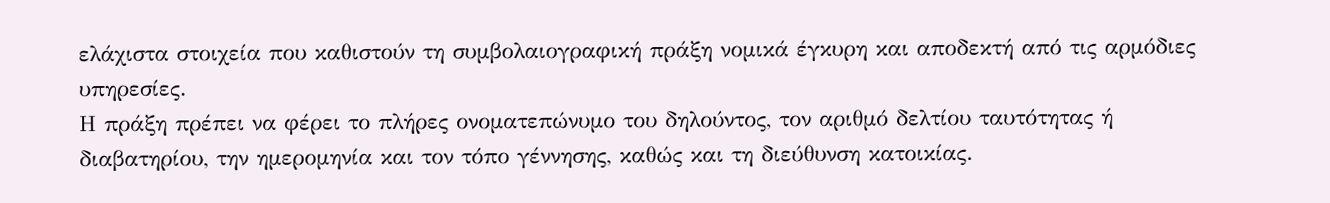ελάχιστα στοιχεία που καθιστούν τη συμβολαιογραφική πράξη νομικά έγκυρη και αποδεκτή από τις αρμόδιες υπηρεσίες.
Η πράξη πρέπει να φέρει το πλήρες ονοματεπώνυμο του δηλούντος, τον αριθμό δελτίου ταυτότητας ή διαβατηρίου, την ημερομηνία και τον τόπο γέννησης, καθώς και τη διεύθυνση κατοικίας.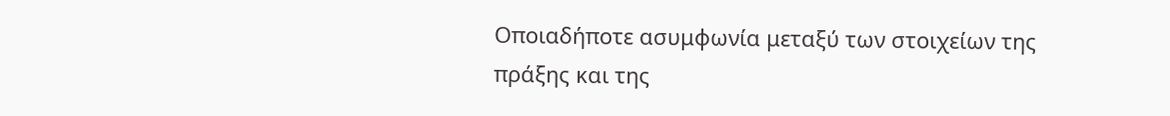Οποιαδήποτε ασυμφωνία μεταξύ των στοιχείων της πράξης και της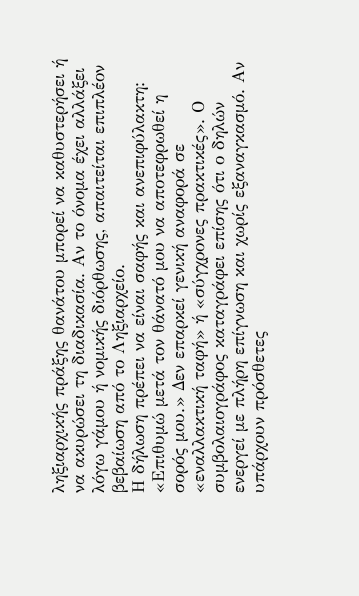ληξιαρχικής πράξης θανάτου μπορεί να καθυστερήσει ή να ακυρώσει τη διαδικασία. Αν το όνομα έχει αλλάξει λόγω γάμου ή νομικής διόρθωσης, απαιτείται επιπλέον βεβαίωση από το Ληξιαρχείο.
Η δήλωση πρέπει να είναι σαφής και ανεπιφύλακτη: «Επιθυμώ μετά τον θάνατό μου να αποτεφρωθεί η σορός μου.» Δεν επαρκεί γενική αναφορά σε «εναλλακτική ταφή» ή «σύγχρονες πρακτικές». Ο συμβολαιογράφος καταγράφει επίσης ότι ο δηλών ενεργεί με πλήρη επίγνωση και χωρίς εξαναγκασμό. Αν υπάρχουν πρόσθετες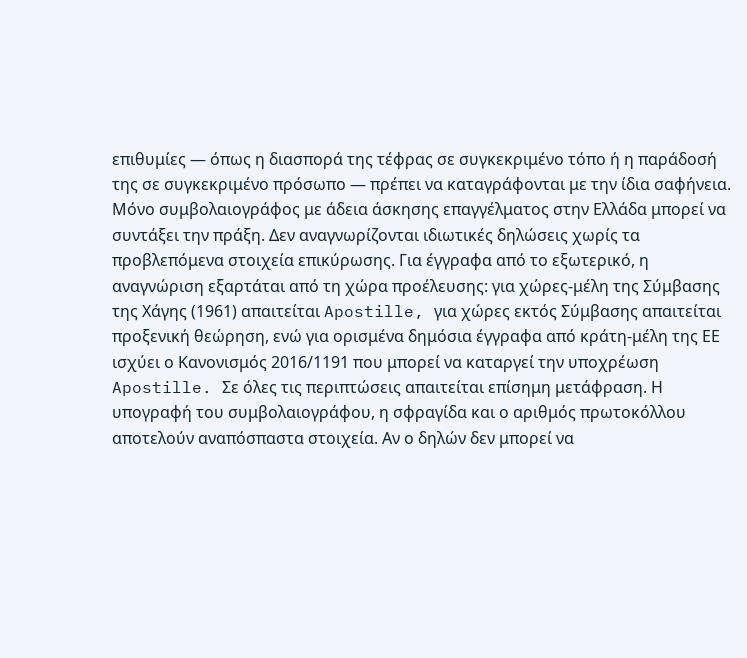επιθυμίες — όπως η διασπορά της τέφρας σε συγκεκριμένο τόπο ή η παράδοσή της σε συγκεκριμένο πρόσωπο — πρέπει να καταγράφονται με την ίδια σαφήνεια.
Μόνο συμβολαιογράφος με άδεια άσκησης επαγγέλματος στην Ελλάδα μπορεί να συντάξει την πράξη. Δεν αναγνωρίζονται ιδιωτικές δηλώσεις χωρίς τα προβλεπόμενα στοιχεία επικύρωσης. Για έγγραφα από το εξωτερικό, η αναγνώριση εξαρτάται από τη χώρα προέλευσης: για χώρες-μέλη της Σύμβασης της Χάγης (1961) απαιτείται Apostille, για χώρες εκτός Σύμβασης απαιτείται προξενική θεώρηση, ενώ για ορισμένα δημόσια έγγραφα από κράτη-μέλη της ΕΕ ισχύει ο Κανονισμός 2016/1191 που μπορεί να καταργεί την υποχρέωση Apostille. Σε όλες τις περιπτώσεις απαιτείται επίσημη μετάφραση. Η υπογραφή του συμβολαιογράφου, η σφραγίδα και ο αριθμός πρωτοκόλλου αποτελούν αναπόσπαστα στοιχεία. Αν ο δηλών δεν μπορεί να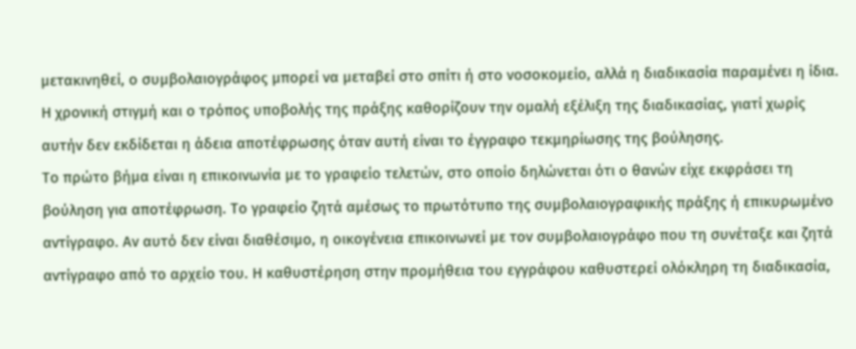μετακινηθεί, ο συμβολαιογράφος μπορεί να μεταβεί στο σπίτι ή στο νοσοκομείο, αλλά η διαδικασία παραμένει η ίδια.
Η χρονική στιγμή και ο τρόπος υποβολής της πράξης καθορίζουν την ομαλή εξέλιξη της διαδικασίας, γιατί χωρίς αυτήν δεν εκδίδεται η άδεια αποτέφρωσης όταν αυτή είναι το έγγραφο τεκμηρίωσης της βούλησης.
Το πρώτο βήμα είναι η επικοινωνία με το γραφείο τελετών, στο οποίο δηλώνεται ότι ο θανών είχε εκφράσει τη βούληση για αποτέφρωση. Το γραφείο ζητά αμέσως το πρωτότυπο της συμβολαιογραφικής πράξης ή επικυρωμένο αντίγραφο. Αν αυτό δεν είναι διαθέσιμο, η οικογένεια επικοινωνεί με τον συμβολαιογράφο που τη συνέταξε και ζητά αντίγραφο από το αρχείο του. Η καθυστέρηση στην προμήθεια του εγγράφου καθυστερεί ολόκληρη τη διαδικασία,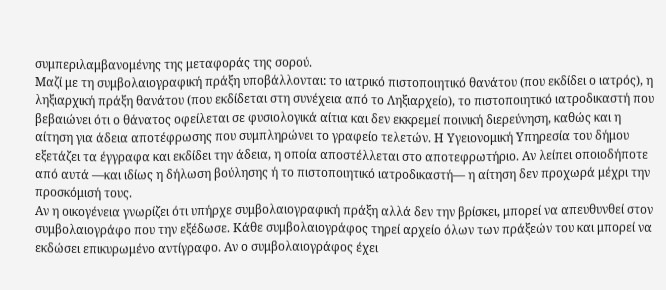συμπεριλαμβανομένης της μεταφοράς της σορού.
Μαζί με τη συμβολαιογραφική πράξη υποβάλλονται: το ιατρικό πιστοποιητικό θανάτου (που εκδίδει ο ιατρός), η ληξιαρχική πράξη θανάτου (που εκδίδεται στη συνέχεια από το Ληξιαρχείο), το πιστοποιητικό ιατροδικαστή που βεβαιώνει ότι ο θάνατος οφείλεται σε φυσιολογικά αίτια και δεν εκκρεμεί ποινική διερεύνηση, καθώς και η αίτηση για άδεια αποτέφρωσης που συμπληρώνει το γραφείο τελετών. Η Υγειονομική Υπηρεσία του δήμου εξετάζει τα έγγραφα και εκδίδει την άδεια, η οποία αποστέλλεται στο αποτεφρωτήριο. Αν λείπει οποιοδήποτε από αυτά —και ιδίως η δήλωση βούλησης ή το πιστοποιητικό ιατροδικαστή— η αίτηση δεν προχωρά μέχρι την προσκόμισή τους.
Αν η οικογένεια γνωρίζει ότι υπήρχε συμβολαιογραφική πράξη αλλά δεν την βρίσκει, μπορεί να απευθυνθεί στον συμβολαιογράφο που την εξέδωσε. Κάθε συμβολαιογράφος τηρεί αρχείο όλων των πράξεών του και μπορεί να εκδώσει επικυρωμένο αντίγραφο. Αν ο συμβολαιογράφος έχει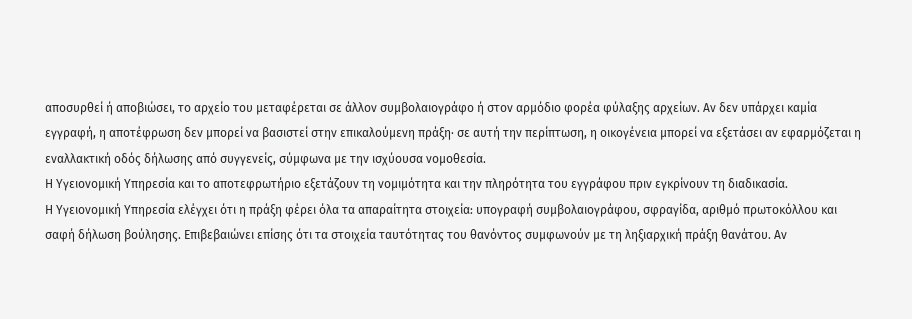αποσυρθεί ή αποβιώσει, το αρχείο του μεταφέρεται σε άλλον συμβολαιογράφο ή στον αρμόδιο φορέα φύλαξης αρχείων. Αν δεν υπάρχει καμία εγγραφή, η αποτέφρωση δεν μπορεί να βασιστεί στην επικαλούμενη πράξη· σε αυτή την περίπτωση, η οικογένεια μπορεί να εξετάσει αν εφαρμόζεται η εναλλακτική οδός δήλωσης από συγγενείς, σύμφωνα με την ισχύουσα νομοθεσία.
Η Υγειονομική Υπηρεσία και το αποτεφρωτήριο εξετάζουν τη νομιμότητα και την πληρότητα του εγγράφου πριν εγκρίνουν τη διαδικασία.
Η Υγειονομική Υπηρεσία ελέγχει ότι η πράξη φέρει όλα τα απαραίτητα στοιχεία: υπογραφή συμβολαιογράφου, σφραγίδα, αριθμό πρωτοκόλλου και σαφή δήλωση βούλησης. Επιβεβαιώνει επίσης ότι τα στοιχεία ταυτότητας του θανόντος συμφωνούν με τη ληξιαρχική πράξη θανάτου. Αν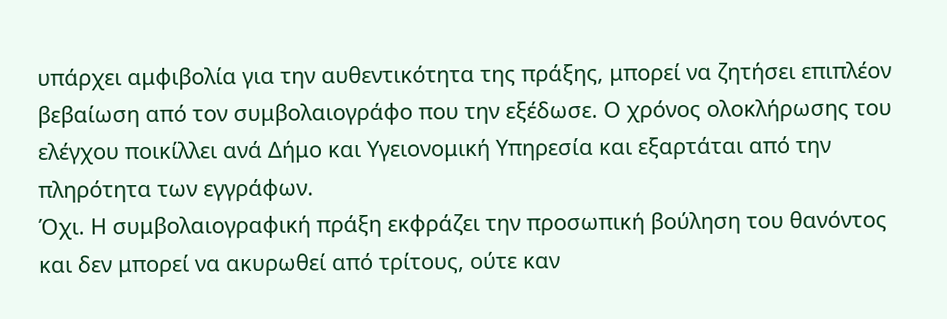υπάρχει αμφιβολία για την αυθεντικότητα της πράξης, μπορεί να ζητήσει επιπλέον βεβαίωση από τον συμβολαιογράφο που την εξέδωσε. Ο χρόνος ολοκλήρωσης του ελέγχου ποικίλλει ανά Δήμο και Υγειονομική Υπηρεσία και εξαρτάται από την πληρότητα των εγγράφων.
Όχι. Η συμβολαιογραφική πράξη εκφράζει την προσωπική βούληση του θανόντος και δεν μπορεί να ακυρωθεί από τρίτους, ούτε καν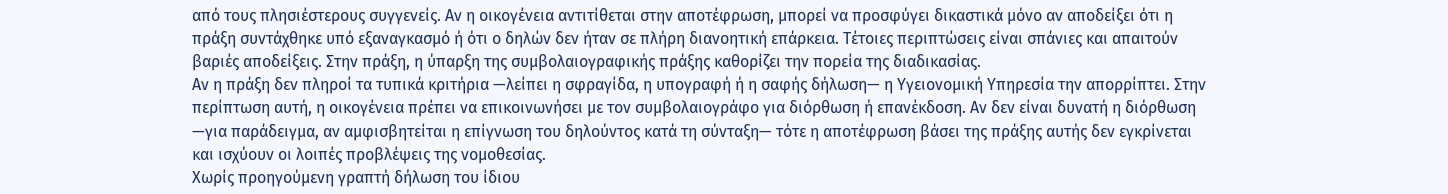από τους πλησιέστερους συγγενείς. Αν η οικογένεια αντιτίθεται στην αποτέφρωση, μπορεί να προσφύγει δικαστικά μόνο αν αποδείξει ότι η πράξη συντάχθηκε υπό εξαναγκασμό ή ότι ο δηλών δεν ήταν σε πλήρη διανοητική επάρκεια. Τέτοιες περιπτώσεις είναι σπάνιες και απαιτούν βαριές αποδείξεις. Στην πράξη, η ύπαρξη της συμβολαιογραφικής πράξης καθορίζει την πορεία της διαδικασίας.
Αν η πράξη δεν πληροί τα τυπικά κριτήρια —λείπει η σφραγίδα, η υπογραφή ή η σαφής δήλωση— η Υγειονομική Υπηρεσία την απορρίπτει. Στην περίπτωση αυτή, η οικογένεια πρέπει να επικοινωνήσει με τον συμβολαιογράφο για διόρθωση ή επανέκδοση. Αν δεν είναι δυνατή η διόρθωση —για παράδειγμα, αν αμφισβητείται η επίγνωση του δηλούντος κατά τη σύνταξη— τότε η αποτέφρωση βάσει της πράξης αυτής δεν εγκρίνεται και ισχύουν οι λοιπές προβλέψεις της νομοθεσίας.
Χωρίς προηγούμενη γραπτή δήλωση του ίδιου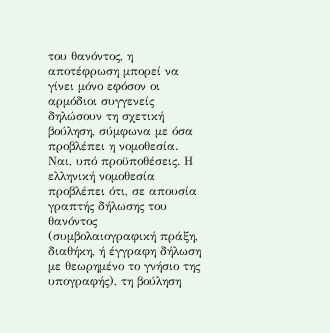του θανόντος, η αποτέφρωση μπορεί να γίνει μόνο εφόσον οι αρμόδιοι συγγενείς δηλώσουν τη σχετική βούληση, σύμφωνα με όσα προβλέπει η νομοθεσία.
Ναι, υπό προϋποθέσεις. Η ελληνική νομοθεσία προβλέπει ότι, σε απουσία γραπτής δήλωσης του θανόντος (συμβολαιογραφική πράξη, διαθήκη, ή έγγραφη δήλωση με θεωρημένο το γνήσιο της υπογραφής), τη βούληση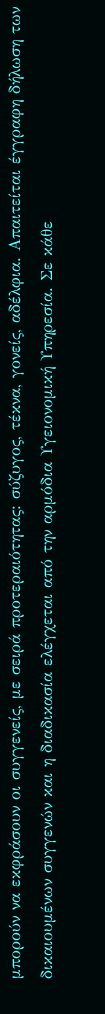μπορούν να εκφράσουν οι συγγενείς, με σειρά προτεραιότητας: σύζυγος, τέκνα, γονείς, αδέλφια. Απαιτείται έγγραφη δήλωση των δικαιουμένων συγγενών και η διαδικασία ελέγχεται από την αρμόδια Υγειονομική Υπηρεσία. Σε κάθε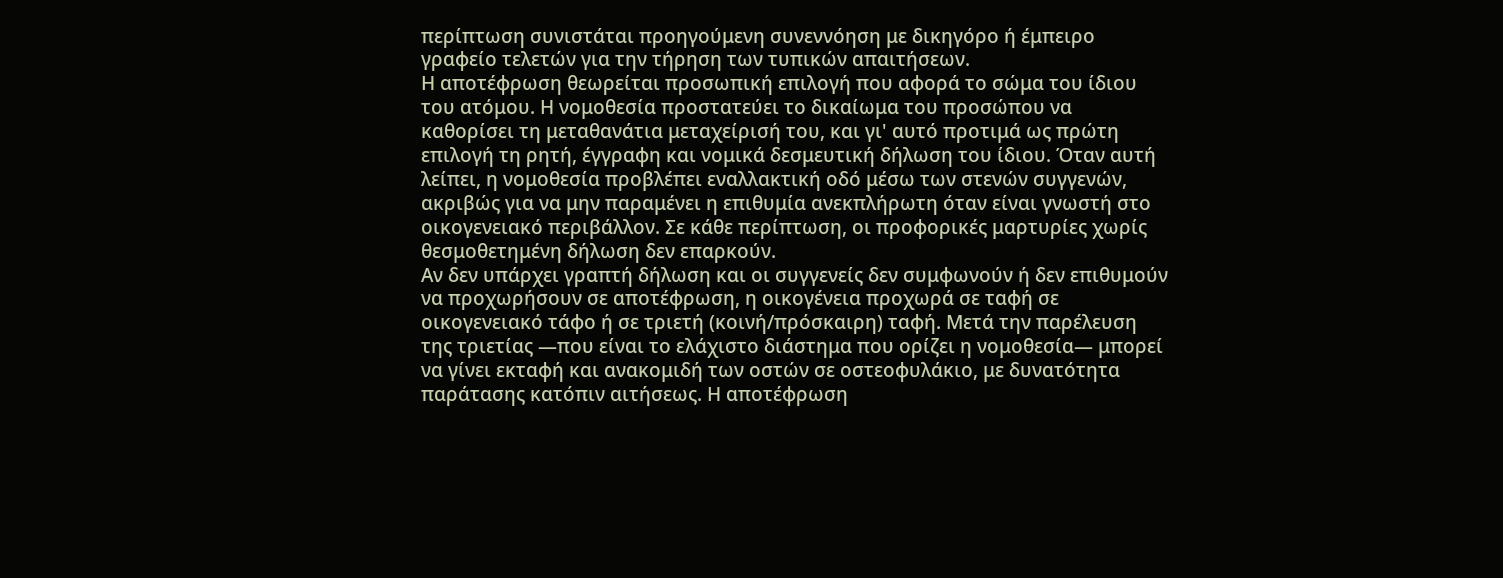περίπτωση συνιστάται προηγούμενη συνεννόηση με δικηγόρο ή έμπειρο γραφείο τελετών για την τήρηση των τυπικών απαιτήσεων.
Η αποτέφρωση θεωρείται προσωπική επιλογή που αφορά το σώμα του ίδιου του ατόμου. Η νομοθεσία προστατεύει το δικαίωμα του προσώπου να καθορίσει τη μεταθανάτια μεταχείρισή του, και γι' αυτό προτιμά ως πρώτη επιλογή τη ρητή, έγγραφη και νομικά δεσμευτική δήλωση του ίδιου. Όταν αυτή λείπει, η νομοθεσία προβλέπει εναλλακτική οδό μέσω των στενών συγγενών, ακριβώς για να μην παραμένει η επιθυμία ανεκπλήρωτη όταν είναι γνωστή στο οικογενειακό περιβάλλον. Σε κάθε περίπτωση, οι προφορικές μαρτυρίες χωρίς θεσμοθετημένη δήλωση δεν επαρκούν.
Αν δεν υπάρχει γραπτή δήλωση και οι συγγενείς δεν συμφωνούν ή δεν επιθυμούν να προχωρήσουν σε αποτέφρωση, η οικογένεια προχωρά σε ταφή σε οικογενειακό τάφο ή σε τριετή (κοινή/πρόσκαιρη) ταφή. Μετά την παρέλευση της τριετίας —που είναι το ελάχιστο διάστημα που ορίζει η νομοθεσία— μπορεί να γίνει εκταφή και ανακομιδή των οστών σε οστεοφυλάκιο, με δυνατότητα παράτασης κατόπιν αιτήσεως. Η αποτέφρωση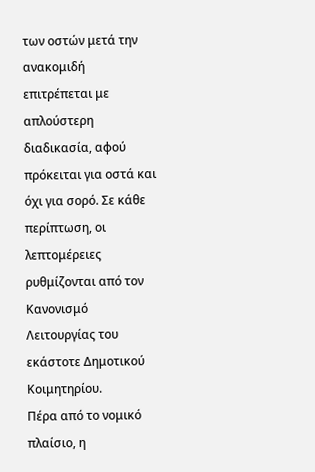των οστών μετά την ανακομιδή επιτρέπεται με απλούστερη διαδικασία, αφού πρόκειται για οστά και όχι για σορό. Σε κάθε περίπτωση, οι λεπτομέρειες ρυθμίζονται από τον Κανονισμό Λειτουργίας του εκάστοτε Δημοτικού Κοιμητηρίου.
Πέρα από το νομικό πλαίσιο, η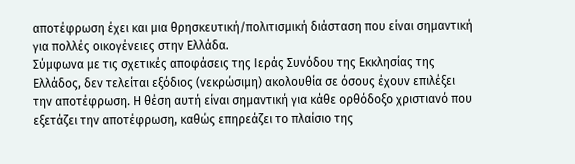αποτέφρωση έχει και μια θρησκευτική/πολιτισμική διάσταση που είναι σημαντική για πολλές οικογένειες στην Ελλάδα.
Σύμφωνα με τις σχετικές αποφάσεις της Ιεράς Συνόδου της Εκκλησίας της Ελλάδος, δεν τελείται εξόδιος (νεκρώσιμη) ακολουθία σε όσους έχουν επιλέξει την αποτέφρωση. Η θέση αυτή είναι σημαντική για κάθε ορθόδοξο χριστιανό που εξετάζει την αποτέφρωση, καθώς επηρεάζει το πλαίσιο της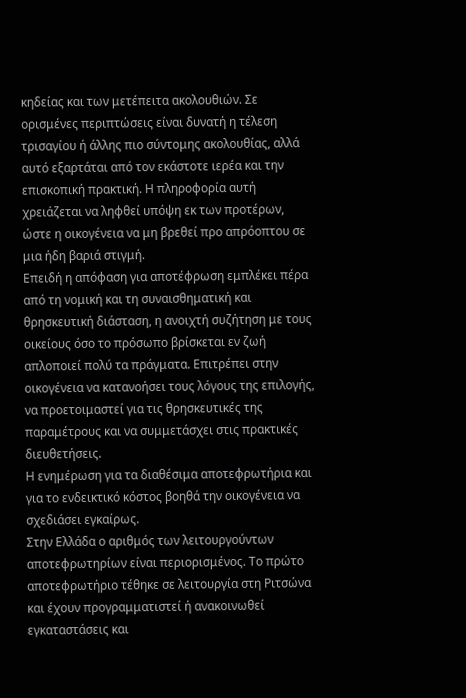κηδείας και των μετέπειτα ακολουθιών. Σε ορισμένες περιπτώσεις είναι δυνατή η τέλεση τρισαγίου ή άλλης πιο σύντομης ακολουθίας, αλλά αυτό εξαρτάται από τον εκάστοτε ιερέα και την επισκοπική πρακτική. Η πληροφορία αυτή χρειάζεται να ληφθεί υπόψη εκ των προτέρων, ώστε η οικογένεια να μη βρεθεί προ απρόοπτου σε μια ήδη βαριά στιγμή.
Επειδή η απόφαση για αποτέφρωση εμπλέκει πέρα από τη νομική και τη συναισθηματική και θρησκευτική διάσταση, η ανοιχτή συζήτηση με τους οικείους όσο το πρόσωπο βρίσκεται εν ζωή απλοποιεί πολύ τα πράγματα. Επιτρέπει στην οικογένεια να κατανοήσει τους λόγους της επιλογής, να προετοιμαστεί για τις θρησκευτικές της παραμέτρους και να συμμετάσχει στις πρακτικές διευθετήσεις.
Η ενημέρωση για τα διαθέσιμα αποτεφρωτήρια και για το ενδεικτικό κόστος βοηθά την οικογένεια να σχεδιάσει εγκαίρως.
Στην Ελλάδα ο αριθμός των λειτουργούντων αποτεφρωτηρίων είναι περιορισμένος. Το πρώτο αποτεφρωτήριο τέθηκε σε λειτουργία στη Ριτσώνα και έχουν προγραμματιστεί ή ανακοινωθεί εγκαταστάσεις και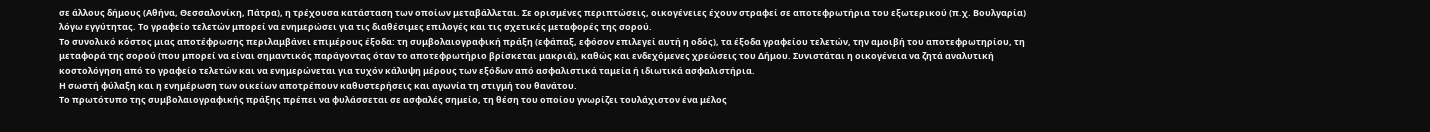σε άλλους δήμους (Αθήνα, Θεσσαλονίκη, Πάτρα), η τρέχουσα κατάσταση των οποίων μεταβάλλεται. Σε ορισμένες περιπτώσεις, οικογένειες έχουν στραφεί σε αποτεφρωτήρια του εξωτερικού (π.χ. Βουλγαρία) λόγω εγγύτητας. Το γραφείο τελετών μπορεί να ενημερώσει για τις διαθέσιμες επιλογές και τις σχετικές μεταφορές της σορού.
Το συνολικό κόστος μιας αποτέφρωσης περιλαμβάνει επιμέρους έξοδα: τη συμβολαιογραφική πράξη (εφάπαξ, εφόσον επιλεγεί αυτή η οδός), τα έξοδα γραφείου τελετών, την αμοιβή του αποτεφρωτηρίου, τη μεταφορά της σορού (που μπορεί να είναι σημαντικός παράγοντας όταν το αποτεφρωτήριο βρίσκεται μακριά), καθώς και ενδεχόμενες χρεώσεις του Δήμου. Συνιστάται η οικογένεια να ζητά αναλυτική κοστολόγηση από το γραφείο τελετών και να ενημερώνεται για τυχόν κάλυψη μέρους των εξόδων από ασφαλιστικά ταμεία ή ιδιωτικά ασφαλιστήρια.
Η σωστή φύλαξη και η ενημέρωση των οικείων αποτρέπουν καθυστερήσεις και αγωνία τη στιγμή του θανάτου.
Το πρωτότυπο της συμβολαιογραφικής πράξης πρέπει να φυλάσσεται σε ασφαλές σημείο, τη θέση του οποίου γνωρίζει τουλάχιστον ένα μέλος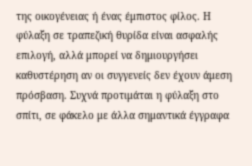της οικογένειας ή ένας έμπιστος φίλος. Η φύλαξη σε τραπεζική θυρίδα είναι ασφαλής επιλογή, αλλά μπορεί να δημιουργήσει καθυστέρηση αν οι συγγενείς δεν έχουν άμεση πρόσβαση. Συχνά προτιμάται η φύλαξη στο σπίτι, σε φάκελο με άλλα σημαντικά έγγραφα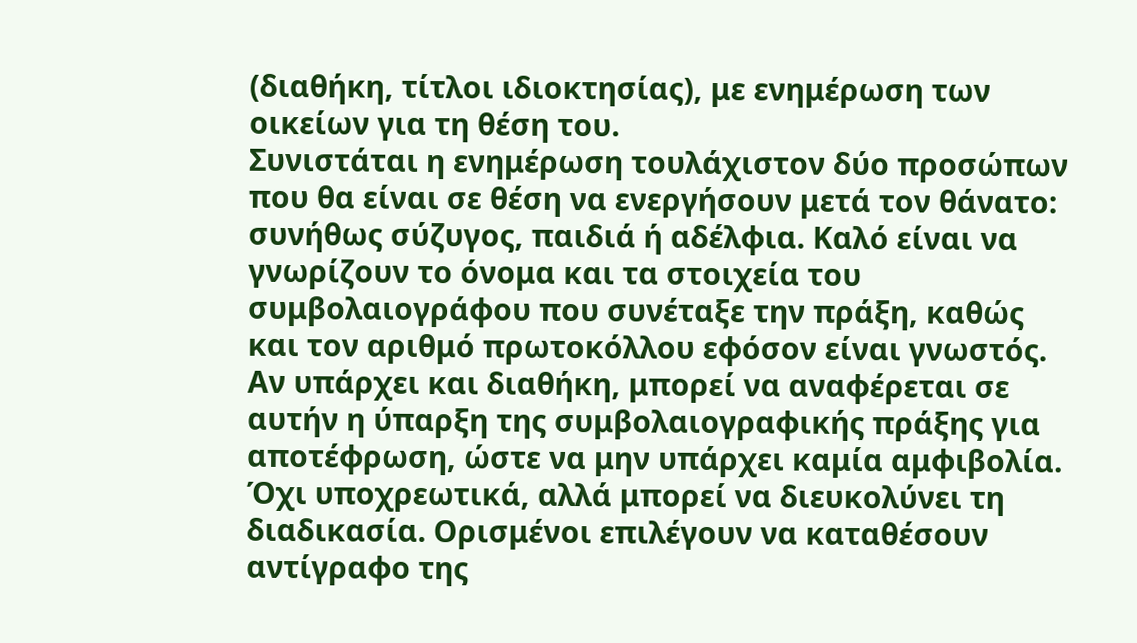(διαθήκη, τίτλοι ιδιοκτησίας), με ενημέρωση των οικείων για τη θέση του.
Συνιστάται η ενημέρωση τουλάχιστον δύο προσώπων που θα είναι σε θέση να ενεργήσουν μετά τον θάνατο: συνήθως σύζυγος, παιδιά ή αδέλφια. Καλό είναι να γνωρίζουν το όνομα και τα στοιχεία του συμβολαιογράφου που συνέταξε την πράξη, καθώς και τον αριθμό πρωτοκόλλου εφόσον είναι γνωστός. Αν υπάρχει και διαθήκη, μπορεί να αναφέρεται σε αυτήν η ύπαρξη της συμβολαιογραφικής πράξης για αποτέφρωση, ώστε να μην υπάρχει καμία αμφιβολία.
Όχι υποχρεωτικά, αλλά μπορεί να διευκολύνει τη διαδικασία. Ορισμένοι επιλέγουν να καταθέσουν αντίγραφο της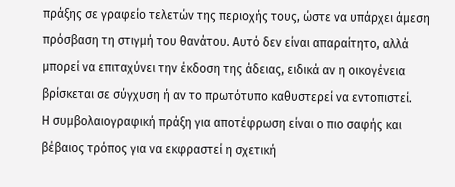πράξης σε γραφείο τελετών της περιοχής τους, ώστε να υπάρχει άμεση πρόσβαση τη στιγμή του θανάτου. Αυτό δεν είναι απαραίτητο, αλλά μπορεί να επιταχύνει την έκδοση της άδειας, ειδικά αν η οικογένεια βρίσκεται σε σύγχυση ή αν το πρωτότυπο καθυστερεί να εντοπιστεί.
Η συμβολαιογραφική πράξη για αποτέφρωση είναι ο πιο σαφής και βέβαιος τρόπος για να εκφραστεί η σχετική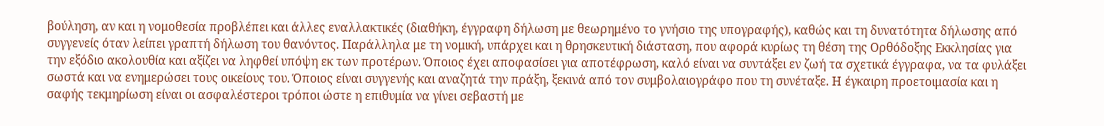βούληση, αν και η νομοθεσία προβλέπει και άλλες εναλλακτικές (διαθήκη, έγγραφη δήλωση με θεωρημένο το γνήσιο της υπογραφής), καθώς και τη δυνατότητα δήλωσης από συγγενείς όταν λείπει γραπτή δήλωση του θανόντος. Παράλληλα με τη νομική, υπάρχει και η θρησκευτική διάσταση, που αφορά κυρίως τη θέση της Ορθόδοξης Εκκλησίας για την εξόδιο ακολουθία και αξίζει να ληφθεί υπόψη εκ των προτέρων. Όποιος έχει αποφασίσει για αποτέφρωση, καλό είναι να συντάξει εν ζωή τα σχετικά έγγραφα, να τα φυλάξει σωστά και να ενημερώσει τους οικείους του. Όποιος είναι συγγενής και αναζητά την πράξη, ξεκινά από τον συμβολαιογράφο που τη συνέταξε. Η έγκαιρη προετοιμασία και η σαφής τεκμηρίωση είναι οι ασφαλέστεροι τρόποι ώστε η επιθυμία να γίνει σεβαστή με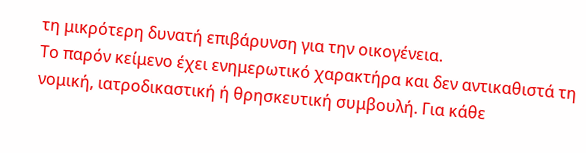τη μικρότερη δυνατή επιβάρυνση για την οικογένεια.
Το παρόν κείμενο έχει ενημερωτικό χαρακτήρα και δεν αντικαθιστά τη νομική, ιατροδικαστική ή θρησκευτική συμβουλή. Για κάθε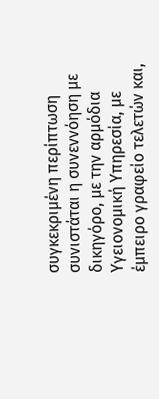συγκεκριμένη περίπτωση συνιστάται η συνεννόηση με δικηγόρο, με την αρμόδια Υγειονομική Υπηρεσία, με έμπειρο γραφείο τελετών και,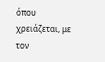όπου χρειάζεται, με τον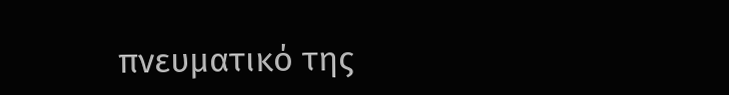πνευματικό της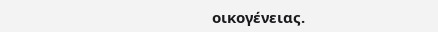οικογένειας.